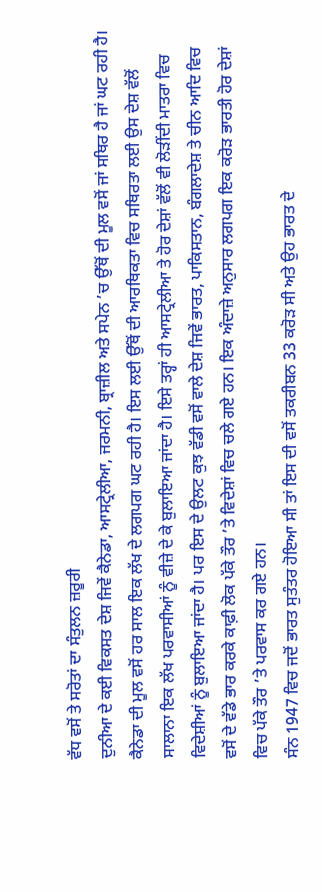ਵੱਧ ਵਸੋਂ ਤੇ ਸਰੋਤਾਂ ਦਾ ਸੰਤੁਲਨ ਜ਼ਰੂਰੀ
ਦੁਨੀਆ ਦੇ ਕਈ ਵਿਕਸਤ ਦੇਸ਼ ਜਿਵੇਂ ਕੈਨੇਡਾ, ਆਸਟ੍ਰੇਲੀਆ, ਜਰਮਨੀ, ਬ੍ਰਾਜ਼ੀਲ ਅਤੇ ਸਪੇਨ ’ਚ ਉੱਥੋਂ ਦੀ ਮੂਲ ਵਸੋਂ ਜਾਂ ਸਥਿਰ ਹੈ ਜਾਂ ਘਟ ਰਹੀ ਹੈ। ਕੈਨੇਡਾ ਦੀ ਮੂਲ ਵਸੋਂ ਹਰ ਸਾਲ ਇਕ ਲੱਖ ਦੇ ਲਗਪਗ ਘਟ ਰਹੀ ਹੈ। ਇਸ ਲਈ ਉੱਥੋਂ ਦੀ ਆਰਥਿਕਤਾ ਵਿਚ ਸਥਿਰਤਾ ਲਈ ਉਸ ਦੇਸ਼ ਵੱਲੋਂ ਸਾਲਾਨਾ ਇਕ ਲੱਖ ਪਰਵਾਸੀਆਂ ਨੂੰ ਵੀਜ਼ੇ ਦੇ ਕੇ ਬੁਲਾਇਆ ਜਾਂਦਾ ਹੈ। ਇਸੇ ਤਰ੍ਹਾਂ ਹੀ ਆਸਟ੍ਰੇਲੀਆ ਤੇ ਹੋਰ ਦੇਸ਼ਾਂ ਵੱਲੋਂ ਵੀ ਲੋੜੀਂਦੀ ਮਾਤਰਾ ਵਿਚ ਵਿਦੇਸ਼ੀਆਂ ਨੂੰ ਬੁਲਾਇਆ ਜਾਂਦਾ ਹੈ। ਪਰ ਇਸ ਦੇ ਉਲਟ ਕੁਝ ਵੱਡੀ ਵਸੋਂ ਵਾਲੇ ਦੇਸ਼ ਜਿਵੇਂ ਭਾਰਤ, ਪਾਕਿਸਤਾਨ, ਬੰਗਲਾਦੇਸ਼ ਤੇ ਚੀਨ ਆਦਿ ਵਿਚ ਵਸੋਂ ਦੇ ਵੱਡੇ ਭਾਰ ਕਰਕੇ ਕਾਫ਼ੀ ਲੋਕ ਪੱਕੇ ਤੌਰ ’ਤੇ ਵਿਦੇਸ਼ਾਂ ਵਿਚ ਚਲੇ ਗਏ ਹਨ। ਇਕ ਅੰਦਾਜ਼ੇ ਅਨੁਸਾਰ ਲਗਪਗ ਇਕ ਕਰੋੜ ਭਾਰਤੀ ਹੋਰ ਦੇਸ਼ਾਂ ਵਿਚ ਪੱਕੇ ਤੌਰ ’ਤੇ ਪਰਵਾਸ ਕਰ ਗਏ ਹਨ।
ਸੰਨ 1947 ਵਿਚ ਜਦੋਂ ਭਾਰਤ ਸੁਤੰਤਰ ਹੋਇਆ ਸੀ ਤਾਂ ਇਸ ਦੀ ਵਸੋਂ ਤਕਰੀਬਨ 33 ਕਰੋੜ ਸੀ ਅਤੇ ਉਹ ਭਾਰਤ ਦੇ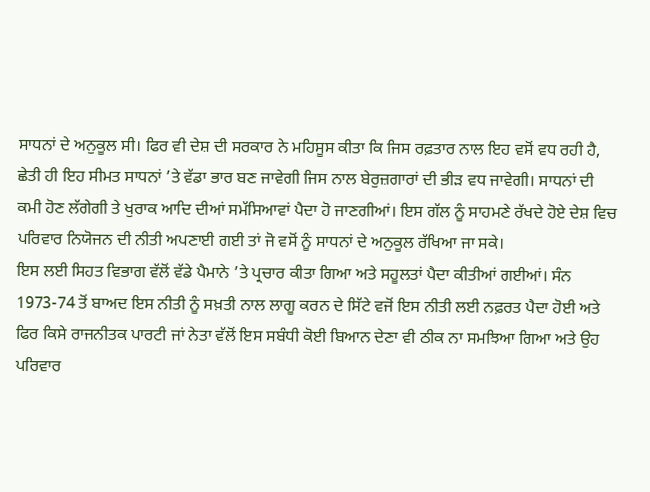ਸਾਧਨਾਂ ਦੇ ਅਨੁਕੂਲ ਸੀ। ਫਿਰ ਵੀ ਦੇਸ਼ ਦੀ ਸਰਕਾਰ ਨੇ ਮਹਿਸੂਸ ਕੀਤਾ ਕਿ ਜਿਸ ਰਫ਼ਤਾਰ ਨਾਲ ਇਹ ਵਸੋਂ ਵਧ ਰਹੀ ਹੈ, ਛੇਤੀ ਹੀ ਇਹ ਸੀਮਤ ਸਾਧਨਾਂ ’ਤੇ ਵੱਡਾ ਭਾਰ ਬਣ ਜਾਵੇਗੀ ਜਿਸ ਨਾਲ ਬੇਰੁਜ਼ਗਾਰਾਂ ਦੀ ਭੀੜ ਵਧ ਜਾਵੇਗੀ। ਸਾਧਨਾਂ ਦੀ ਕਮੀ ਹੋਣ ਲੱਗੇਗੀ ਤੇ ਖੁਰਾਕ ਆਦਿ ਦੀਆਂ ਸਮੱਸਿਆਵਾਂ ਪੈਦਾ ਹੋ ਜਾਣਗੀਆਂ। ਇਸ ਗੱਲ ਨੂੰ ਸਾਹਮਣੇ ਰੱਖਦੇ ਹੋਏ ਦੇਸ਼ ਵਿਚ ਪਰਿਵਾਰ ਨਿਯੋਜਨ ਦੀ ਨੀਤੀ ਅਪਣਾਈ ਗਈ ਤਾਂ ਜੋ ਵਸੋਂ ਨੂੰ ਸਾਧਨਾਂ ਦੇ ਅਨੁਕੂਲ ਰੱਖਿਆ ਜਾ ਸਕੇ।
ਇਸ ਲਈ ਸਿਹਤ ਵਿਭਾਗ ਵੱਲੋਂ ਵੱਡੇ ਪੈਮਾਨੇ ’ਤੇ ਪ੍ਰਚਾਰ ਕੀਤਾ ਗਿਆ ਅਤੇ ਸਹੂਲਤਾਂ ਪੈਦਾ ਕੀਤੀਆਂ ਗਈਆਂ। ਸੰਨ 1973-74 ਤੋਂ ਬਾਅਦ ਇਸ ਨੀਤੀ ਨੂੰ ਸਖ਼ਤੀ ਨਾਲ ਲਾਗੂ ਕਰਨ ਦੇ ਸਿੱਟੇ ਵਜੋਂ ਇਸ ਨੀਤੀ ਲਈ ਨਫ਼ਰਤ ਪੈਦਾ ਹੋਈ ਅਤੇ ਫਿਰ ਕਿਸੇ ਰਾਜਨੀਤਕ ਪਾਰਟੀ ਜਾਂ ਨੇਤਾ ਵੱਲੋਂ ਇਸ ਸਬੰਧੀ ਕੋਈ ਬਿਆਨ ਦੇਣਾ ਵੀ ਠੀਕ ਨਾ ਸਮਝਿਆ ਗਿਆ ਅਤੇ ਉਹ ਪਰਿਵਾਰ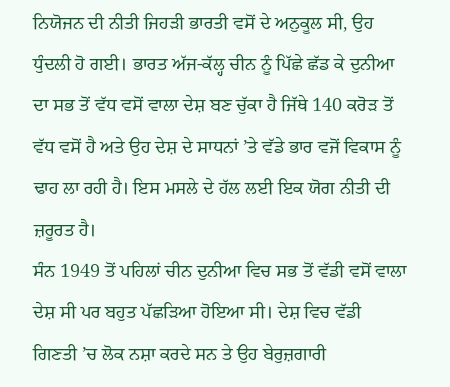ਨਿਯੋਜਨ ਦੀ ਨੀਤੀ ਜਿਹੜੀ ਭਾਰਤੀ ਵਸੋਂ ਦੇ ਅਨੁਕੂਲ ਸੀ, ਉਹ ਧੁੰਦਲੀ ਹੋ ਗਈ। ਭਾਰਤ ਅੱਜ-ਕੱਲ੍ਹ ਚੀਨ ਨੂੰ ਪਿੱਛੇ ਛੱਡ ਕੇ ਦੁਨੀਆ ਦਾ ਸਭ ਤੋਂ ਵੱਧ ਵਸੋਂ ਵਾਲਾ ਦੇਸ਼ ਬਣ ਚੁੱਕਾ ਹੈ ਜਿੱਥੇ 140 ਕਰੋੜ ਤੋਂ ਵੱਧ ਵਸੋਂ ਹੈ ਅਤੇ ਉਹ ਦੇਸ਼ ਦੇ ਸਾਧਨਾਂ ’ਤੇ ਵੱਡੇ ਭਾਰ ਵਜੋਂ ਵਿਕਾਸ ਨੂੰ ਢਾਹ ਲਾ ਰਹੀ ਹੈ। ਇਸ ਮਸਲੇ ਦੇ ਹੱਲ ਲਈ ਇਕ ਯੋਗ ਨੀਤੀ ਦੀ ਜ਼ਰੂਰਤ ਹੈ।
ਸੰਨ 1949 ਤੋਂ ਪਹਿਲਾਂ ਚੀਨ ਦੁਨੀਆ ਵਿਚ ਸਭ ਤੋਂ ਵੱਡੀ ਵਸੋਂ ਵਾਲਾ ਦੇਸ਼ ਸੀ ਪਰ ਬਹੁਤ ਪੱਛੜਿਆ ਹੋਇਆ ਸੀ। ਦੇਸ਼ ਵਿਚ ਵੱਡੀ ਗਿਣਤੀ ’ਚ ਲੋਕ ਨਸ਼ਾ ਕਰਦੇ ਸਨ ਤੇ ਉਹ ਬੇਰੁਜ਼ਗਾਰੀ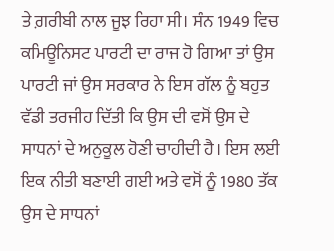ਤੇ ਗ਼ਰੀਬੀ ਨਾਲ ਜੂਝ ਰਿਹਾ ਸੀ। ਸੰਨ 1949 ਵਿਚ ਕਮਿਊਨਿਸਟ ਪਾਰਟੀ ਦਾ ਰਾਜ ਹੋ ਗਿਆ ਤਾਂ ਉਸ ਪਾਰਟੀ ਜਾਂ ਉਸ ਸਰਕਾਰ ਨੇ ਇਸ ਗੱਲ ਨੂੰ ਬਹੁਤ ਵੱਡੀ ਤਰਜੀਹ ਦਿੱਤੀ ਕਿ ਉਸ ਦੀ ਵਸੋਂ ਉਸ ਦੇ ਸਾਧਨਾਂ ਦੇ ਅਨੁਕੂਲ ਹੋਣੀ ਚਾਹੀਦੀ ਹੈ। ਇਸ ਲਈ ਇਕ ਨੀਤੀ ਬਣਾਈ ਗਈ ਅਤੇ ਵਸੋਂ ਨੂੰ 1980 ਤੱਕ ਉਸ ਦੇ ਸਾਧਨਾਂ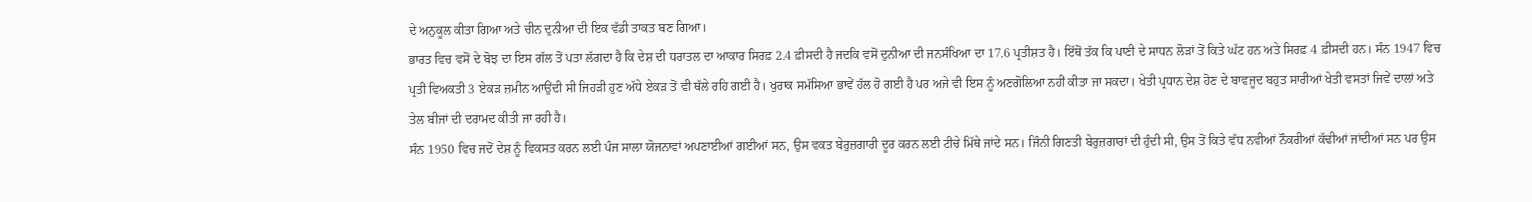ਦੇ ਅਨੁਕੂਲ ਕੀਤਾ ਗਿਆ ਅਤੇ ਚੀਨ ਦੁਨੀਆ ਦੀ ਇਕ ਵੱਡੀ ਤਾਕਤ ਬਣ ਗਿਆ।
ਭਾਰਤ ਵਿਚ ਵਸੋਂ ਦੇ ਬੋਝ ਦਾ ਇਸ ਗੱਲ ਤੋਂ ਪਤਾ ਲੱਗਦਾ ਹੈ ਕਿ ਦੇਸ਼ ਦੀ ਧਰਾਤਲ ਦਾ ਆਕਾਰ ਸਿਰਫ਼ 2.4 ਫ਼ੀਸਦੀ ਹੈ ਜਦਕਿ ਵਸੋਂ ਦੁਨੀਆ ਦੀ ਜਨਸੰਖਿਆ ਦਾ 17.6 ਪ੍ਰਤੀਸ਼ਤ ਹੈ। ਇੱਥੋਂ ਤੱਕ ਕਿ ਪਾਣੀ ਦੇ ਸਾਧਨ ਲੋੜਾਂ ਤੋਂ ਕਿਤੇ ਘੱਟ ਹਨ ਅਤੇ ਸਿਰਫ਼ 4 ਫ਼ੀਸਦੀ ਹਨ। ਸੰਨ 1947 ਵਿਚ ਪ੍ਰਤੀ ਵਿਅਕਤੀ 3 ਏਕੜ ਜ਼ਮੀਨ ਆਉਂਦੀ ਸੀ ਜਿਹੜੀ ਹੁਣ ਅੱਧੇ ਏਕੜ ਤੋਂ ਵੀ ਥੱਲੇ ਰਹਿ ਗਈ ਹੈ। ਖੁਰਾਕ ਸਮੱਸਿਆ ਭਾਵੇਂ ਹੱਲ ਹੋ ਗਈ ਹੈ ਪਰ ਅਜੇ ਵੀ ਇਸ ਨੂੰ ਅਣਗੋਲਿਆ ਨਹੀਂ ਕੀਤਾ ਜਾ ਸਕਦਾ। ਖੇਤੀ ਪ੍ਰਧਾਨ ਦੇਸ਼ ਹੋਣ ਦੇ ਬਾਵਜੂਦ ਬਹੁਤ ਸਾਰੀਆਂ ਖੇਤੀ ਵਸਤਾਂ ਜਿਵੇਂ ਦਾਲਾਂ ਅਤੇ ਤੇਲ ਬੀਜਾਂ ਦੀ ਦਰਾਮਦ ਕੀਤੀ ਜਾ ਰਹੀ ਹੈ।
ਸੰਨ 1950 ਵਿਚ ਜਦੋਂ ਦੇਸ਼ ਨੂੰ ਵਿਕਸਤ ਕਰਨ ਲਈ ਪੰਜ ਸਾਲਾ ਯੋਜਨਾਵਾਂ ਅਪਣਾਈਆਂ ਗਈਆਂ ਸਨ, ਉਸ ਵਕਤ ਬੇਰੁਜ਼ਗਾਰੀ ਦੂਰ ਕਰਨ ਲਈ ਟੀਚੇ ਮਿੱਥੇ ਜਾਂਦੇ ਸਨ। ਜਿੰਨੀ ਗਿਣਤੀ ਬੇਰੁਜ਼ਗਾਰਾਂ ਦੀ ਹੁੰਦੀ ਸੀ, ਉਸ ਤੋਂ ਕਿਤੇ ਵੱਧ ਨਵੀਆਂ ਨੌਕਰੀਆਂ ਕੱਢੀਆਂ ਜਾਂਦੀਆਂ ਸਨ ਪਰ ਉਸ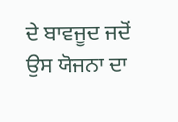ਦੇ ਬਾਵਜੂਦ ਜਦੋਂ ਉਸ ਯੋਜਨਾ ਦਾ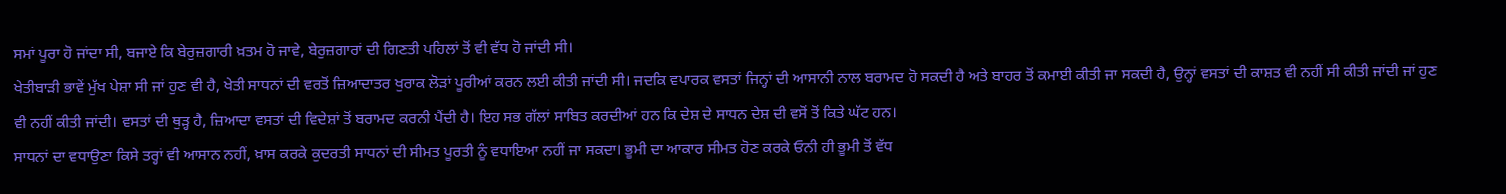ਸਮਾਂ ਪੂਰਾ ਹੋ ਜਾਂਦਾ ਸੀ, ਬਜਾਏ ਕਿ ਬੇਰੁਜ਼ਗਾਰੀ ਖ਼ਤਮ ਹੋ ਜਾਵੇ, ਬੇਰੁਜ਼ਗਾਰਾਂ ਦੀ ਗਿਣਤੀ ਪਹਿਲਾਂ ਤੋਂ ਵੀ ਵੱਧ ਹੋ ਜਾਂਦੀ ਸੀ।
ਖੇਤੀਬਾੜੀ ਭਾਵੇਂ ਮੁੱਖ ਪੇਸ਼ਾ ਸੀ ਜਾਂ ਹੁਣ ਵੀ ਹੈ, ਖੇਤੀ ਸਾਧਨਾਂ ਦੀ ਵਰਤੋਂ ਜ਼ਿਆਦਾਤਰ ਖੁਰਾਕ ਲੋੜਾਂ ਪੂਰੀਆਂ ਕਰਨ ਲਈ ਕੀਤੀ ਜਾਂਦੀ ਸੀ। ਜਦਕਿ ਵਪਾਰਕ ਵਸਤਾਂ ਜਿਨ੍ਹਾਂ ਦੀ ਆਸਾਨੀ ਨਾਲ ਬਰਾਮਦ ਹੋ ਸਕਦੀ ਹੈ ਅਤੇ ਬਾਹਰ ਤੋਂ ਕਮਾਈ ਕੀਤੀ ਜਾ ਸਕਦੀ ਹੈ, ਉਨ੍ਹਾਂ ਵਸਤਾਂ ਦੀ ਕਾਸ਼ਤ ਵੀ ਨਹੀਂ ਸੀ ਕੀਤੀ ਜਾਂਦੀ ਜਾਂ ਹੁਣ ਵੀ ਨਹੀਂ ਕੀਤੀ ਜਾਂਦੀ। ਵਸਤਾਂ ਦੀ ਥੁੜ੍ਹ ਹੈ, ਜ਼ਿਆਦਾ ਵਸਤਾਂ ਦੀ ਵਿਦੇਸ਼ਾਂ ਤੋਂ ਬਰਾਮਦ ਕਰਨੀ ਪੈਂਦੀ ਹੈ। ਇਹ ਸਭ ਗੱਲਾਂ ਸਾਬਿਤ ਕਰਦੀਆਂ ਹਨ ਕਿ ਦੇਸ਼ ਦੇ ਸਾਧਨ ਦੇਸ਼ ਦੀ ਵਸੋਂ ਤੋਂ ਕਿਤੇ ਘੱਟ ਹਨ।
ਸਾਧਨਾਂ ਦਾ ਵਧਾਉਣਾ ਕਿਸੇ ਤਰ੍ਹਾਂ ਵੀ ਆਸਾਨ ਨਹੀਂ, ਖ਼ਾਸ ਕਰਕੇ ਕੁਦਰਤੀ ਸਾਧਨਾਂ ਦੀ ਸੀਮਤ ਪੂਰਤੀ ਨੂੰ ਵਧਾਇਆ ਨਹੀਂ ਜਾ ਸਕਦਾ। ਭੂਮੀ ਦਾ ਆਕਾਰ ਸੀਮਤ ਹੋਣ ਕਰਕੇ ਓਨੀ ਹੀ ਭੂਮੀ ਤੋਂ ਵੱਧ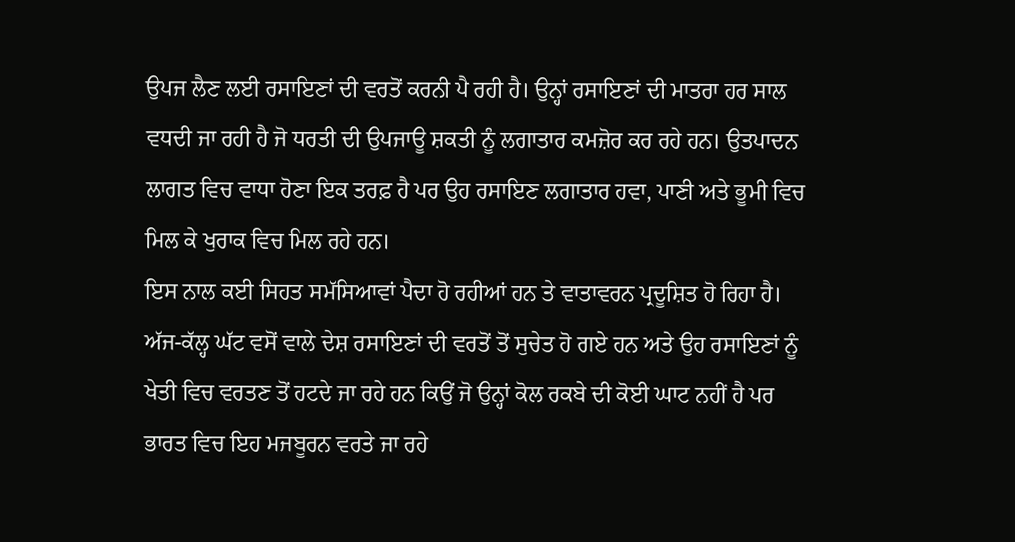ਉਪਜ ਲੈਣ ਲਈ ਰਸਾਇਣਾਂ ਦੀ ਵਰਤੋਂ ਕਰਨੀ ਪੈ ਰਹੀ ਹੈ। ਉਨ੍ਹਾਂ ਰਸਾਇਣਾਂ ਦੀ ਮਾਤਰਾ ਹਰ ਸਾਲ ਵਧਦੀ ਜਾ ਰਹੀ ਹੈ ਜੋ ਧਰਤੀ ਦੀ ਉਪਜਾਊ ਸ਼ਕਤੀ ਨੂੰ ਲਗਾਤਾਰ ਕਮਜ਼ੋਰ ਕਰ ਰਹੇ ਹਨ। ਉਤਪਾਦਨ ਲਾਗਤ ਵਿਚ ਵਾਧਾ ਹੋਣਾ ਇਕ ਤਰਫ਼ ਹੈ ਪਰ ਉਹ ਰਸਾਇਣ ਲਗਾਤਾਰ ਹਵਾ, ਪਾਣੀ ਅਤੇ ਭੂਮੀ ਵਿਚ ਮਿਲ ਕੇ ਖੁਰਾਕ ਵਿਚ ਮਿਲ ਰਹੇ ਹਨ।
ਇਸ ਨਾਲ ਕਈ ਸਿਹਤ ਸਮੱਸਿਆਵਾਂ ਪੈਦਾ ਹੋ ਰਹੀਆਂ ਹਨ ਤੇ ਵਾਤਾਵਰਨ ਪ੍ਰਦੂਸ਼ਿਤ ਹੋ ਰਿਹਾ ਹੈ। ਅੱਜ-ਕੱਲ੍ਹ ਘੱਟ ਵਸੋਂ ਵਾਲੇ ਦੇਸ਼ ਰਸਾਇਣਾਂ ਦੀ ਵਰਤੋਂ ਤੋਂ ਸੁਚੇਤ ਹੋ ਗਏ ਹਨ ਅਤੇ ਉਹ ਰਸਾਇਣਾਂ ਨੂੰ ਖੇਤੀ ਵਿਚ ਵਰਤਣ ਤੋਂ ਹਟਦੇ ਜਾ ਰਹੇ ਹਨ ਕਿਉਂ ਜੋ ਉਨ੍ਹਾਂ ਕੋਲ ਰਕਬੇ ਦੀ ਕੋਈ ਘਾਟ ਨਹੀਂ ਹੈ ਪਰ ਭਾਰਤ ਵਿਚ ਇਹ ਮਜਬੂਰਨ ਵਰਤੇ ਜਾ ਰਹੇ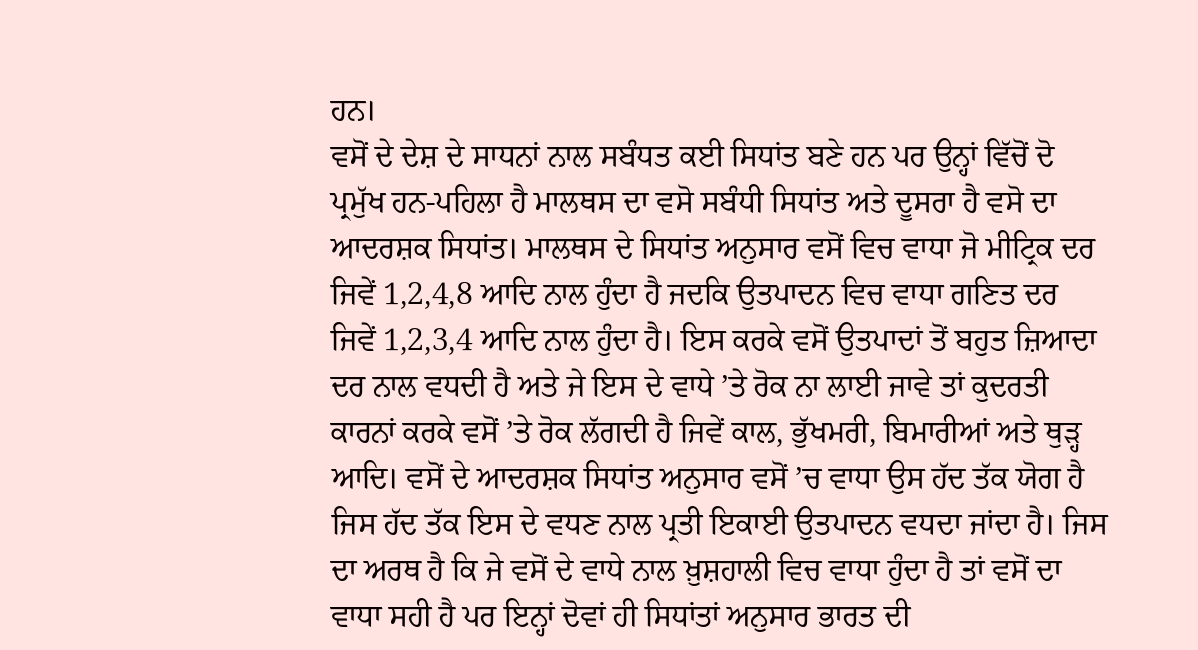ਹਨ।
ਵਸੋਂ ਦੇ ਦੇਸ਼ ਦੇ ਸਾਧਨਾਂ ਨਾਲ ਸਬੰਧਤ ਕਈ ਸਿਧਾਂਤ ਬਣੇ ਹਨ ਪਰ ਉਨ੍ਹਾਂ ਵਿੱਚੋਂ ਦੋ ਪ੍ਰਮੁੱਖ ਹਨ-ਪਹਿਲਾ ਹੈ ਮਾਲਥਸ ਦਾ ਵਸੋ ਸਬੰਧੀ ਸਿਧਾਂਤ ਅਤੇ ਦੂਸਰਾ ਹੈ ਵਸੋ ਦਾ ਆਦਰਸ਼ਕ ਸਿਧਾਂਤ। ਮਾਲਥਸ ਦੇ ਸਿਧਾਂਤ ਅਨੁਸਾਰ ਵਸੋਂ ਵਿਚ ਵਾਧਾ ਜੋ ਮੀਟ੍ਰਿਕ ਦਰ ਜਿਵੇਂ 1,2,4,8 ਆਦਿ ਨਾਲ ਹੁੰਦਾ ਹੈ ਜਦਕਿ ਉਤਪਾਦਨ ਵਿਚ ਵਾਧਾ ਗਣਿਤ ਦਰ ਜਿਵੇਂ 1,2,3,4 ਆਦਿ ਨਾਲ ਹੁੰਦਾ ਹੈ। ਇਸ ਕਰਕੇ ਵਸੋਂ ਉਤਪਾਦਾਂ ਤੋਂ ਬਹੁਤ ਜ਼ਿਆਦਾ ਦਰ ਨਾਲ ਵਧਦੀ ਹੈ ਅਤੇ ਜੇ ਇਸ ਦੇ ਵਾਧੇ ’ਤੇ ਰੋਕ ਨਾ ਲਾਈ ਜਾਵੇ ਤਾਂ ਕੁਦਰਤੀ ਕਾਰਨਾਂ ਕਰਕੇ ਵਸੋਂ ’ਤੇ ਰੋਕ ਲੱਗਦੀ ਹੈ ਜਿਵੇਂ ਕਾਲ, ਭੁੱਖਮਰੀ, ਬਿਮਾਰੀਆਂ ਅਤੇ ਥੁੜ੍ਹ ਆਦਿ। ਵਸੋਂ ਦੇ ਆਦਰਸ਼ਕ ਸਿਧਾਂਤ ਅਨੁਸਾਰ ਵਸੋਂ ’ਚ ਵਾਧਾ ਉਸ ਹੱਦ ਤੱਕ ਯੋਗ ਹੈ ਜਿਸ ਹੱਦ ਤੱਕ ਇਸ ਦੇ ਵਧਣ ਨਾਲ ਪ੍ਰਤੀ ਇਕਾਈ ਉਤਪਾਦਨ ਵਧਦਾ ਜਾਂਦਾ ਹੈ। ਜਿਸ ਦਾ ਅਰਥ ਹੈ ਕਿ ਜੇ ਵਸੋਂ ਦੇ ਵਾਧੇ ਨਾਲ ਖ਼ੁਸ਼ਹਾਲੀ ਵਿਚ ਵਾਧਾ ਹੁੰਦਾ ਹੈ ਤਾਂ ਵਸੋਂ ਦਾ ਵਾਧਾ ਸਹੀ ਹੈ ਪਰ ਇਨ੍ਹਾਂ ਦੋਵਾਂ ਹੀ ਸਿਧਾਂਤਾਂ ਅਨੁਸਾਰ ਭਾਰਤ ਦੀ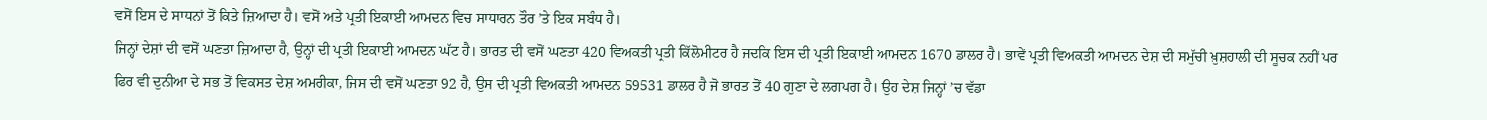ਵਸੋਂ ਇਸ ਦੇ ਸਾਧਨਾਂ ਤੋਂ ਕਿਤੇ ਜ਼ਿਆਦਾ ਹੈ। ਵਸੋਂ ਅਤੇ ਪ੍ਰਤੀ ਇਕਾਈ ਆਮਦਨ ਵਿਚ ਸਾਧਾਰਨ ਤੌਰ ’ਤੇ ਇਕ ਸਬੰਧ ਹੈ।
ਜਿਨ੍ਹਾਂ ਦੇਸ਼ਾਂ ਦੀ ਵਸੋਂ ਘਣਤਾ ਜ਼ਿਆਦਾ ਹੈ, ਉਨ੍ਹਾਂ ਦੀ ਪ੍ਰਤੀ ਇਕਾਈ ਆਮਦਨ ਘੱਟ ਹੈ। ਭਾਰਤ ਦੀ ਵਸੋਂ ਘਣਤਾ 420 ਵਿਅਕਤੀ ਪ੍ਰਤੀ ਕਿੱਲੋਮੀਟਰ ਹੈ ਜਦਕਿ ਇਸ ਦੀ ਪ੍ਰਤੀ ਇਕਾਈ ਆਮਦਨ 1670 ਡਾਲਰ ਹੈ। ਭਾਵੇਂ ਪ੍ਰਤੀ ਵਿਅਕਤੀ ਆਮਦਨ ਦੇਸ਼ ਦੀ ਸਮੁੱਚੀ ਖ਼ੁਸ਼ਹਾਲੀ ਦੀ ਸੂਚਕ ਨਹੀਂ ਪਰ ਫਿਰ ਵੀ ਦੁਨੀਆ ਦੇ ਸਭ ਤੋਂ ਵਿਕਸਤ ਦੇਸ਼ ਅਮਰੀਕਾ, ਜਿਸ ਦੀ ਵਸੋਂ ਘਣਤਾ 92 ਹੈ, ਉਸ ਦੀ ਪ੍ਰਤੀ ਵਿਅਕਤੀ ਆਮਦਨ 59531 ਡਾਲਰ ਹੈ ਜੋ ਭਾਰਤ ਤੋਂ 40 ਗੁਣਾ ਦੇ ਲਗਪਗ ਹੈ। ਉਹ ਦੇਸ਼ ਜਿਨ੍ਹਾਂ ’ਚ ਵੱਡਾ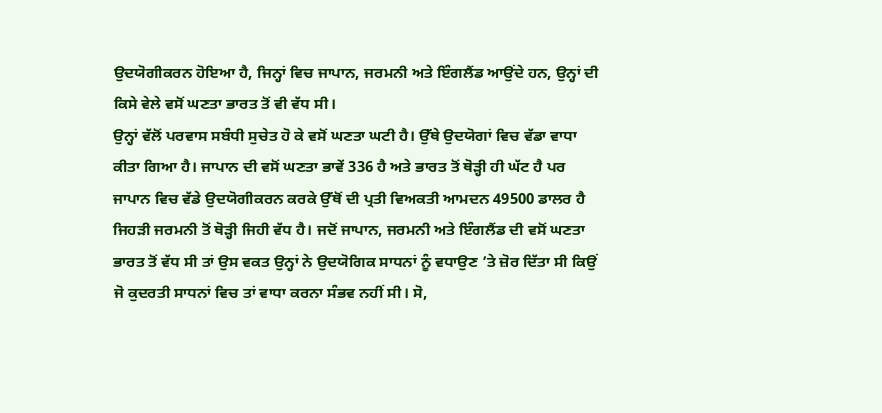ਉਦਯੋਗੀਕਰਨ ਹੋਇਆ ਹੈ, ਜਿਨ੍ਹਾਂ ਵਿਚ ਜਾਪਾਨ, ਜਰਮਨੀ ਅਤੇ ਇੰਗਲੈਂਡ ਆਉਂਦੇ ਹਨ, ਉਨ੍ਹਾਂ ਦੀ ਕਿਸੇ ਵੇਲੇ ਵਸੋਂ ਘਣਤਾ ਭਾਰਤ ਤੋਂ ਵੀ ਵੱਧ ਸੀ।
ਉਨ੍ਹਾਂ ਵੱਲੋਂ ਪਰਵਾਸ ਸਬੰਧੀ ਸੁਚੇਤ ਹੋ ਕੇ ਵਸੋਂ ਘਣਤਾ ਘਟੀ ਹੈ। ਉੱਥੇ ਉਦਯੋਗਾਂ ਵਿਚ ਵੱਡਾ ਵਾਧਾ ਕੀਤਾ ਗਿਆ ਹੈ। ਜਾਪਾਨ ਦੀ ਵਸੋਂ ਘਣਤਾ ਭਾਵੇਂ 336 ਹੈ ਅਤੇ ਭਾਰਤ ਤੋਂ ਥੋੜ੍ਹੀ ਹੀ ਘੱਟ ਹੈ ਪਰ ਜਾਪਾਨ ਵਿਚ ਵੱਡੇ ਉਦਯੋਗੀਕਰਨ ਕਰਕੇ ਉੱਥੋਂ ਦੀ ਪ੍ਰਤੀ ਵਿਅਕਤੀ ਆਮਦਨ 49500 ਡਾਲਰ ਹੈ ਜਿਹੜੀ ਜਰਮਨੀ ਤੋਂ ਥੋੜ੍ਹੀ ਜਿਹੀ ਵੱਧ ਹੈ। ਜਦੋਂ ਜਾਪਾਨ, ਜਰਮਨੀ ਅਤੇ ਇੰਗਲੈਂਡ ਦੀ ਵਸੋਂ ਘਣਤਾ ਭਾਰਤ ਤੋਂ ਵੱਧ ਸੀ ਤਾਂ ਉਸ ਵਕਤ ਉਨ੍ਹਾਂ ਨੇ ਉਦਯੋਗਿਕ ਸਾਧਨਾਂ ਨੂੰ ਵਧਾਉਣ ’ਤੇ ਜ਼ੋਰ ਦਿੱਤਾ ਸੀ ਕਿਉਂ ਜੋ ਕੁਦਰਤੀ ਸਾਧਨਾਂ ਵਿਚ ਤਾਂ ਵਾਧਾ ਕਰਨਾ ਸੰਭਵ ਨਹੀਂ ਸੀ। ਸੋ,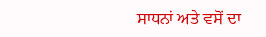ਸਾਧਨਾਂ ਅਤੇ ਵਸੋਂ ਦਾ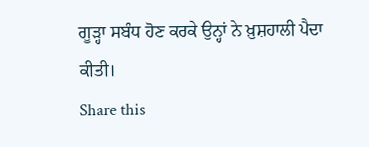ਗੂੜ੍ਹਾ ਸਬੰਧ ਹੋਣ ਕਰਕੇ ਉਨ੍ਹਾਂ ਨੇ ਖ਼ੁਸ਼ਹਾਲੀ ਪੈਦਾ ਕੀਤੀ।
Share this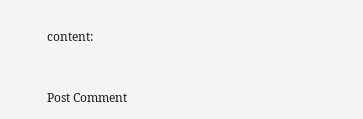content:


Post Comment